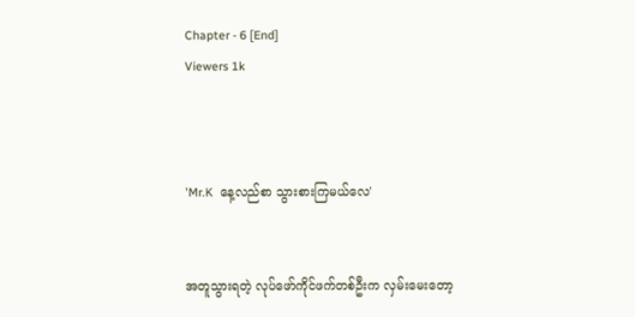Chapter - 6 [End]
Viewers 1k



'Mr.K  နေ့လည်စာ သွားစားကြမယ်လေ'


အတူသွားရတဲ့ လုပ်ဖော်ကိုင်ဖက်တစ်ဦးက လှမ်းမေးတော့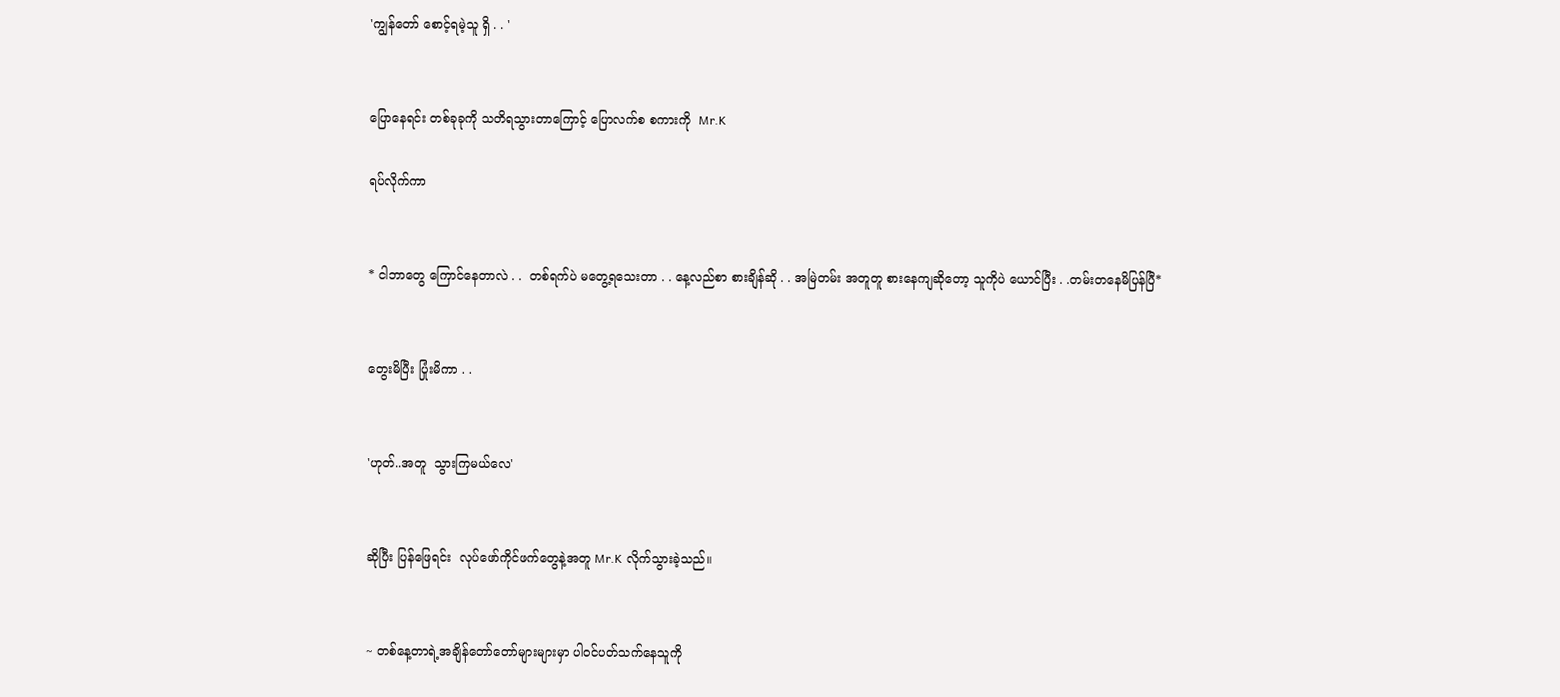'ကျွန်တော် စောင့်ရမဲ့သူ ရှိ . . '


ပြောနေရင်း တစ်ခုခုကို သတိရသွားတာကြောင့် ပြောလက်စ စကားကို  Mr.K

ရပ်လိုက်ကာ


* ငါဘာတွေ ကြောင်နေတာလဲ . .  တစ်ရက်ပဲ မတွေ့ရသေးတာ . . နေ့လည်စာ စားချိန်ဆို . . အမြဲတမ်း အတူတူ စားနေကျဆိုတော့ သူကိုပဲ ယောင်ပြီး . .တမ်းတနေမိပြန်ပြီ*


တွေးမိပြီး ပြုံးမိကာ . .


'ဟုတ်..အတူ  သွားကြမယ်လေ'


ဆိုပြီး ပြန်ဖြေရင်း  လုပ်ဖော်ကိုင်ဖက်တွေနဲ့အတူ Mr.K လိုက်သွားခဲ့သည်။


~ တစ်နေ့တာရဲ့အချိန်တော်တော်များများမှာ ပါဝင်ပတ်သက်နေသူကို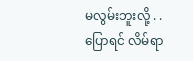မလွမ်းဘူးလို့ . . ပြောရင် လိမ်ရာ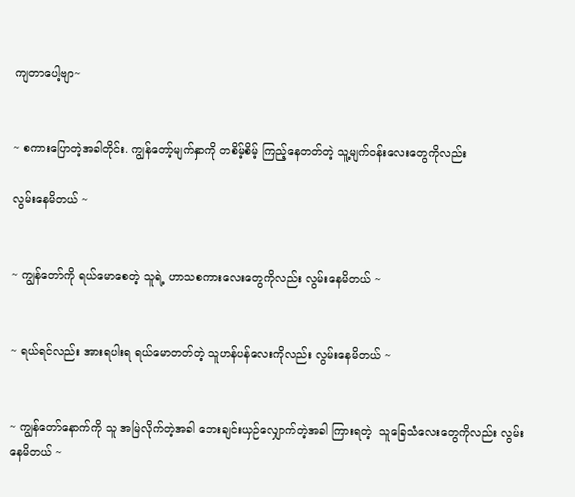ကျတာပေါ့ဗျာ~


~ စကားပြောတဲ့အခါတိုင်း. ကျွန်တော့်မျက်နှာကို တစိမ့်စိမ့် ကြည့်နေတတ်တဲ့ သူ့မျက်ဝန်းလေးတွေကိုလည်း

လွမ်းနေမိတယ် ~


~ ကျွန်တော်ကို ရယ်မောစေတဲ့ သူရဲ့ ဟာသစကားလေးတွေကိုလည်း လွမ်းနေမိတယ် ~


~ ရယ်ရင်လည်း အားရပါးရ ရယ်မောတတ်တဲ့ သူဟန်ပန်လေးကိုလည်း လွမ်းနေမိတယ် ~


~ ကျွန်တော်နောက်ကို သူ အမြဲလိုက်တဲ့အခါ ဘေးချင်းယှဉ်လျှောက်တဲ့အခါ ကြားရတဲ့  သူခြေသံလေးတွေကိုလည်း လွမ်းနေမိတယ် ~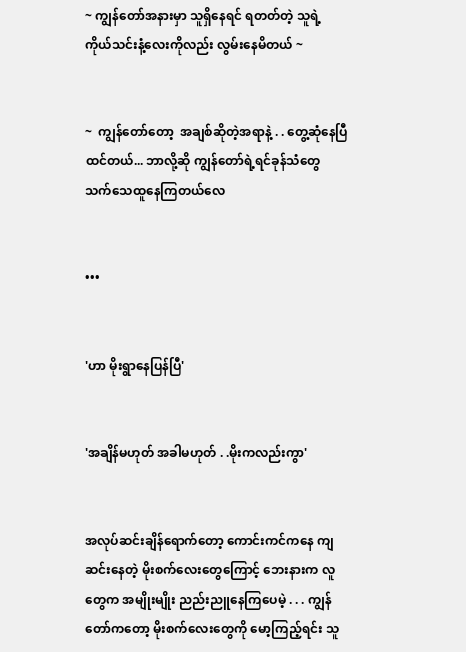~ ကျွန်တော်အနားမှာ သူရှိနေရင် ရတတ်တဲ့ သူရဲ့ ကိုယ်သင်းနံ့လေးကိုလည်း လွမ်းနေမိတယ် ~


~  ကျွန်တော်တော့  အချစ်ဆိုတဲ့အရာနဲ့ . . တွေ့ဆုံနေပြီ ထင်တယ်... ဘာလို့ဆို ကျွန်တော်ရဲ့ရင်ခုန်သံတွေ သက်သေထူနေကြတယ်လေ


•••


'ဟာ မိုးရွာနေပြန်ပြီ'


'အချိန်မဟုတ် အခါမဟုတ် . .မိုးကလည်းကွာ'


အလုပ်ဆင်းချိန်ရောက်တော့ ကောင်းကင်ကနေ ကျဆင်းနေတဲ့ မိုးစက်လေးတွေကြောင့် ဘေးနားက လူတွေက အမျိုးမျိုး ညည်းညူနေကြပေမဲ့ . . . ကျွန်တော်ကတော့ မိုးစက်လေးတွေကို မော့ကြည့်ရင်း သူ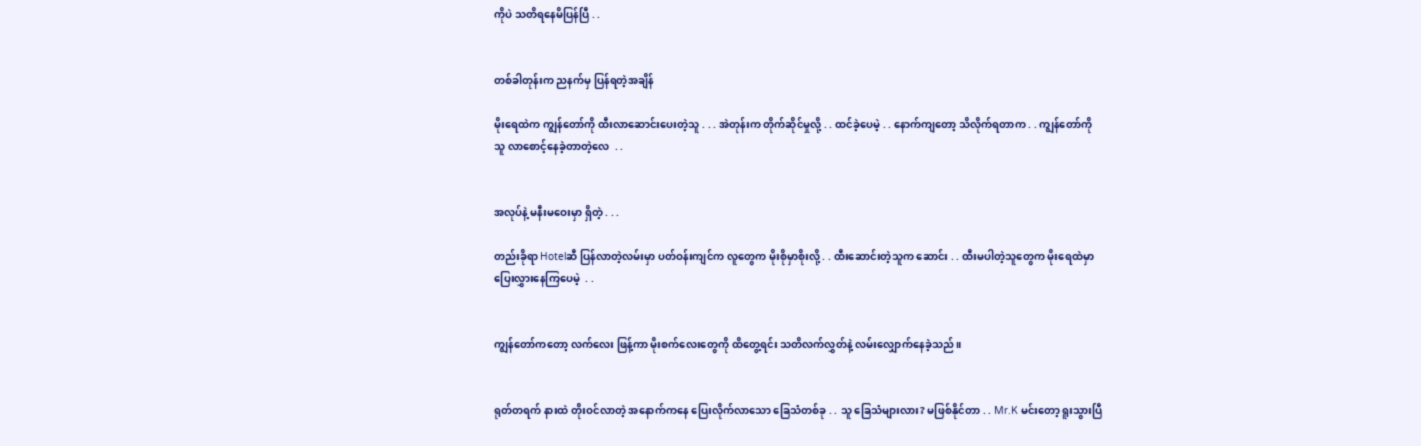ကိုပဲ သတိရနေမိပြန်ပြီ . .


တစ်ခါတုန်းက ညနက်မှ ပြန်ရတဲ့အချိန်

မိုးရေထဲက ကျွန်တော်ကို ထီးလာဆောင်းပေးတဲ့သူ . . . အဲတုန်းက တိုက်ဆိုင်မှုလို့ . . ထင်ခဲ့ပေမဲ့ . . နောက်ကျတော့ သိလိုက်ရတာက . . ကျွန်တော်ကို သူ လာစောင့်နေခဲ့တာတဲ့လေ  . .


အလုပ်နဲ့ မနီးမဝေးမှာ ရှိတဲ့ . . .

တည်းခိုရာ Hotelဆီ ပြန်လာတဲ့လမ်းမှာ ပတ်ဝန်းကျင်က လူတွေက မိုးစိုမှာစိုးလို့ . . ထီးဆောင်းတဲ့သူက ဆောင်း . . ထီးမပါတဲ့သူတွေက မိုးရေထဲမှာ ပြေးလွှားနေကြပေမဲ့  . .


ကျွန်တော်ကတော့ လက်လေး ဖြန့်ကာ မိုးစက်လေးတွေကို ထိတွေ့ရင်း သတိလက်လွှတ်နဲ့ လမ်းလျှောက်နေခဲ့သည် ။


ရုတ်တရက် နားထဲ တိုးဝင်လာတဲ့ အနောက်ကနေ ပြေးလိုက်လာသော ခြေသံတစ်ခု . . သူ ခြေသံများလား? မဖြစ်နိုင်တာ . . Mr.K မင်းတော့ ရူးသွားပြီ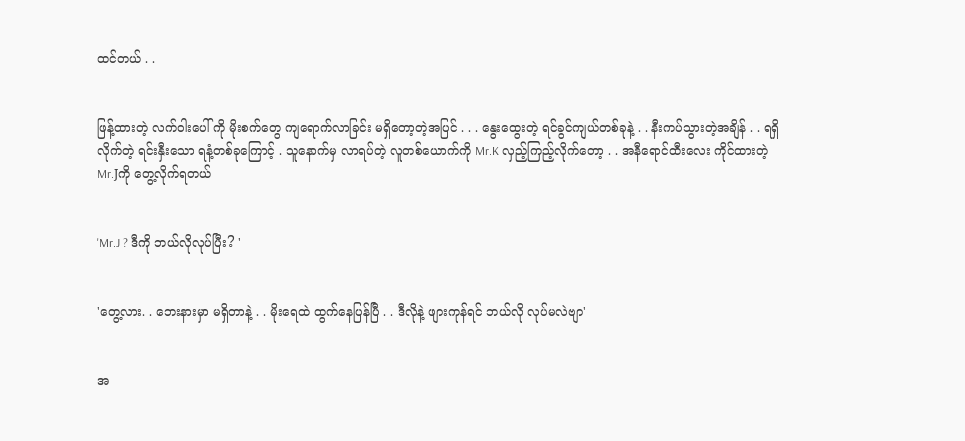ထင်တယ် . .


ဖြန့်ထားတဲ့ လက်ဝါးပေါ် ကို မိုးစက်တွေ ကျရောက်လာခြင်း မရှိတော့တဲ့အပြင် . . . နွေးထွေးတဲ့ ရင်ခွင်ကျယ်တစ်ခုနဲ့ . . နီးကပ်သွားတဲ့အချိန် . . ရရှိလိုက်တဲ့ ရင်းနှီးသော ရနံ့တစ်ခုကြောင့် . သူနောက်မှ လာရပ်တဲ့ လူတစ်ယောက်ကို Mr.K လှည့်ကြည့်လိုက်တော့ . . အနီရောင်ထီးလေး ကိုင်ထားတဲ့ Mr.Jကို တွေ့လိုက်ရတယ်


'Mr.J ? ဒီကို ဘယ်လိုလုပ်ပြီး? '


'တွေ့လား. . ဘေးနားမှာ မရှိတာနဲ့ . . မိုးရေထဲ ထွက်နေပြန်ပြီ . . ဒီလိုနဲ့ ဖျားကုန်ရင် ဘယ်လို လုပ်မလဲဗျာ'


အ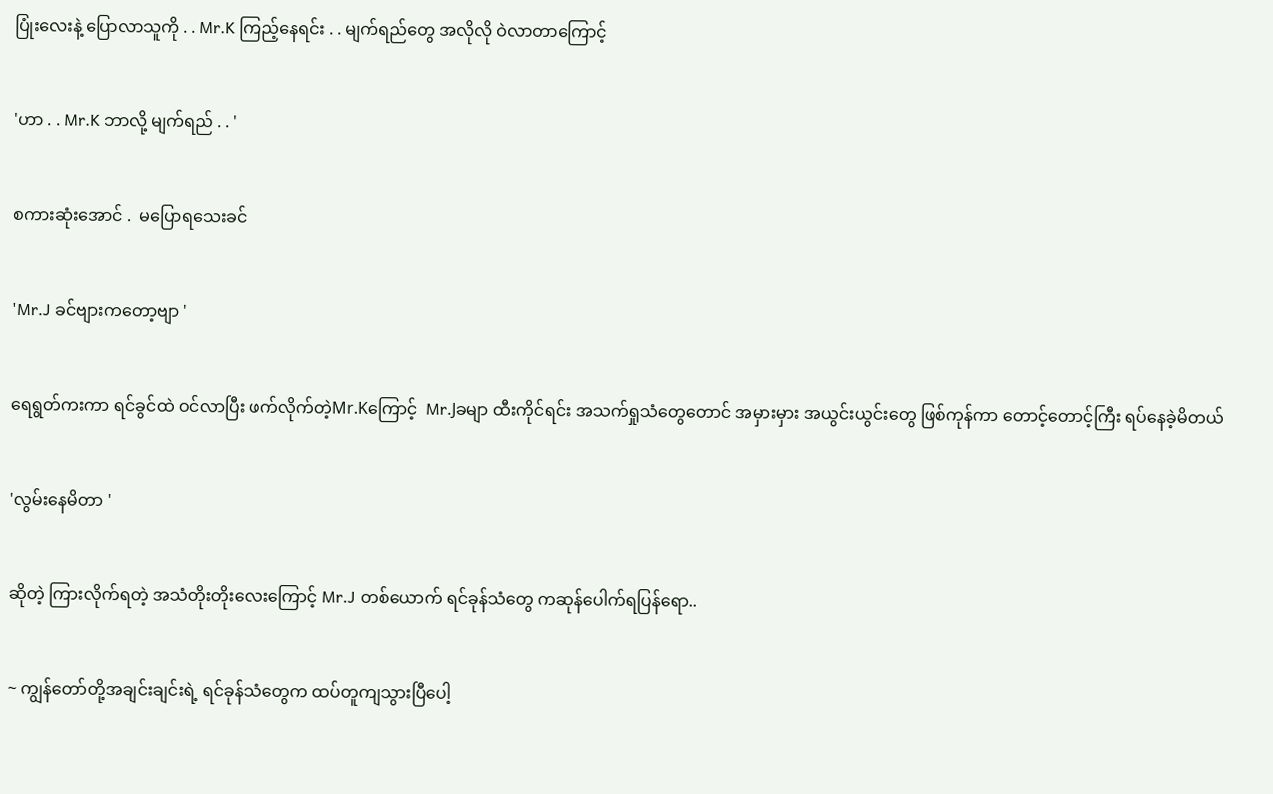ပြုံးလေးနဲ့ ပြောလာသူကို . . Mr.K ကြည့်နေရင်း . . မျက်ရည်တွေ အလိုလို ဝဲလာတာကြောင့်


'ဟာ . . Mr.K ဘာလို့ မျက်ရည် . . '


စကားဆုံးအောင် .  မပြောရသေးခင်


'Mr.J ခင်ဗျားကတော့ဗျာ '


ရေရွတ်ကးကာ ရင်ခွင်ထဲ ဝင်လာပြီး ဖက်လိုက်တဲ့Mr.Kကြောင့်  Mr.Jခမျာ ထီးကိုင်ရင်း အသက်ရှုသံတွေတောင် အမှားမှား အယွင်းယွင်းတွေ ဖြစ်ကုန်ကာ တောင့်တောင့်ကြီး ရပ်နေခဲ့မိတယ်


'လွမ်းနေမိတာ '


ဆိုတဲ့ ကြားလိုက်ရတဲ့ အသံတိုးတိုးလေးကြောင့် Mr.J တစ်ယောက် ရင်ခုန်သံတွေ ကဆုန်ပေါက်ရပြန်ရော..


~ ကျွန်တော်တို့အချင်းချင်းရဲ့ ရင်ခုန်သံတွေက ထပ်တူကျသွားပြီပေါ့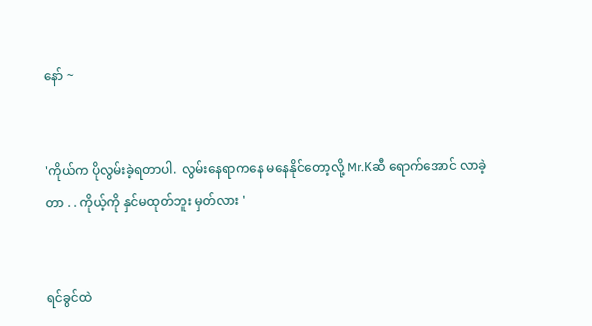နော် ~


'ကိုယ်က ပိုလွမ်းခဲ့ရတာပါ.  လွမ်းနေရာကနေ မနေနိုင်တော့လို့ Mr.Kဆီ ရောက်အောင် လာခဲ့တာ . . ကိုယ့်ကို နှင်မထုတ်ဘူး မှတ်လား '


ရင်ခွင်ထဲ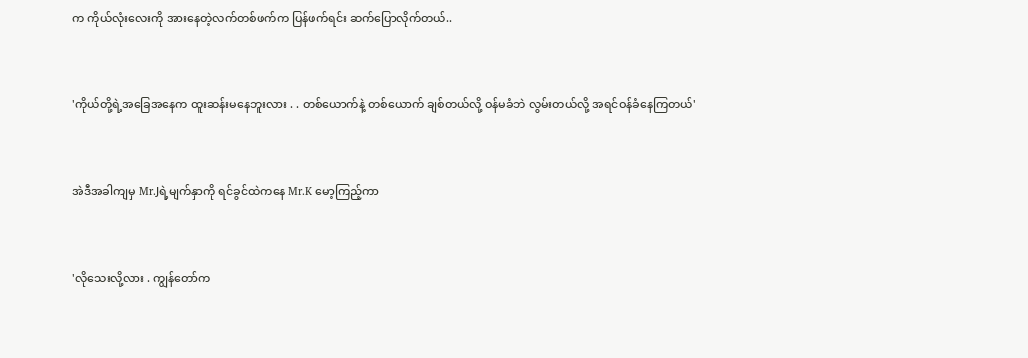က ကိုယ်လုံးလေးကို အားနေတဲ့လက်တစ်ဖက်က ပြန်ဖက်ရင်း ဆက်ပြောလိုက်တယ်..


'ကိုယ်တို့ရဲ့အခြေအနေက ထူးဆန်းမနေဘူးလား . . တစ်ယောက်နဲ့ တစ်ယောက် ချစ်တယ်လို့ ဝန်မခံဘဲ လွမ်းတယ်လို့ အရင်ဝန်ခံနေကြတယ်'


အဲဒီအခါကျမှ Mr.Jရဲ့မျက်နှာကို ရင်ခွင်ထဲကနေ Mr.K မော့ကြည့်ကာ


'လိုသေးလို့လား . ကျွန်တော်က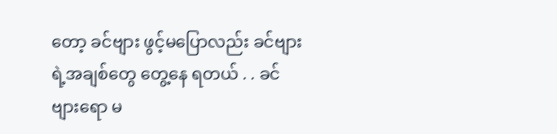တော့ ခင်ဗျား ဖွင့်မပြောလည်း ခင်ဗျားရဲ့အချစ်တွေ တွေ့နေ ရတယ် . . ခင်ဗျားရော မ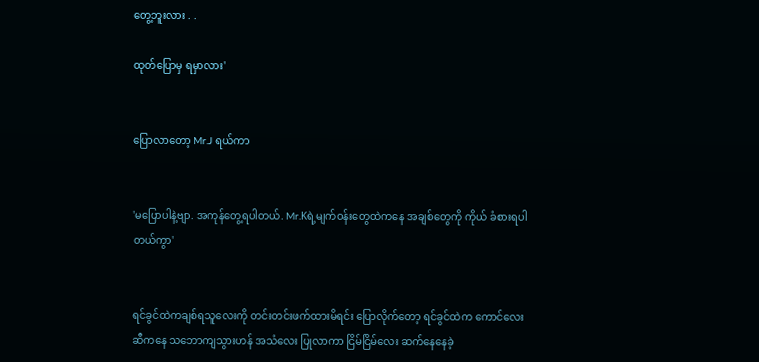တွေ့ဘူးလား . .

ထုတ်ပြောမှ ရမှာလား'


ပြောလာတော့ Mr.J ရယ်ကာ


'မပြောပါနဲ့ဗျာ. အကုန်တွေ့ရပါတယ်. Mr.Kရဲ့မျက်ဝန်းတွေထဲကနေ အချစ်တွေကို ကိုယ် ခံစားရပါတယ်ကွာ'


ရင်ခွင်ထဲကချစ်ရသူလေးကို တင်းတင်းဖက်ထားမိရင်း ပြောလိုက်တော့ ရင်ခွင်ထဲက ကောင်လေးဆီကနေ သဘောကျသွားဟန် အသံလေး ပြုလာကာ ငြိမ်ငြိမ်လေး ဆက်နေနေခဲ့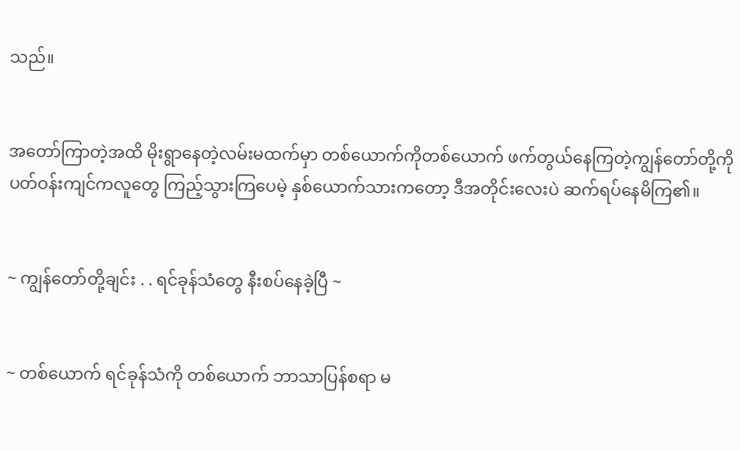သည်။


အတော်ကြာတဲ့အထိ မိုးရွာနေတဲ့လမ်းမထက်မှာ တစ်ယောက်ကိုတစ်ယောက် ဖက်တွယ်နေကြတဲ့ကျွန်တော်တို့ကို ပတ်ဝန်းကျင်ကလူတွေ ကြည့်သွားကြပေမဲ့ နှစ်ယောက်သားကတော့ ဒီအတိုင်းလေးပဲ ဆက်ရပ်နေမိကြ၏။


~ ကျွန်တော်တို့ချင်း . . ရင်ခုန်သံတွေ နီးစပ်နေခဲ့ပြီ ~


~ တစ်ယောက် ရင်ခုန်သံကို တစ်ယောက် ဘာသာပြန်စရာ မ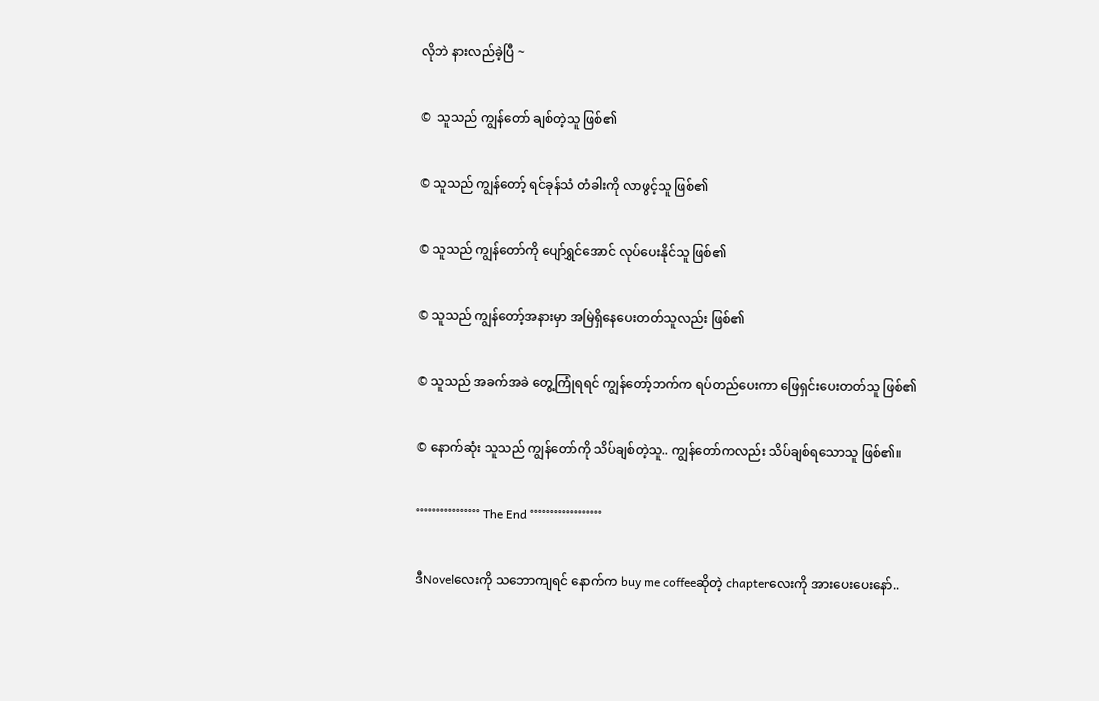လိုဘဲ နားလည်ခဲ့ပြီ ~


©  သူသည် ကျွန်တော် ချစ်တဲ့သူ ဖြစ်၏


© သူသည် ကျွန်တော့် ရင်ခုန်သံ တံခါးကို လာဖွင့်သူ ဖြစ်၏


© သူသည် ကျွန်တော်ကို ပျော်ရွှင်အောင် လုပ်ပေးနိုင်သူ ဖြစ်၏


© သူသည် ကျွန်တော့်အနားမှာ အမြဲရှိနေပေးတတ်သူလည်း ဖြစ်၏


© သူသည် အခက်အခဲ တွေ့ကြုံရရင် ကျွန်တော့်ဘက်က ရပ်တည်ပေးကာ ဖြေရှင်းပေးတတ်သူ ဖြစ်၏


© နောက်ဆုံး သူသည် ကျွန်တော်ကို သိပ်ချစ်တဲ့သူ.. ကျွန်တော်ကလည်း သိပ်ချစ်ရသောသူ ဖြစ်၏။


°°°°°°°°°°°°°°°° The End °°°°°°°°°°°°°°°°°°


ဒီNovelလေးကို သဘောကျရင် နောက်က buy me coffeeဆိုတဲ့ chapterလေးကို အားပေးပေးနော်..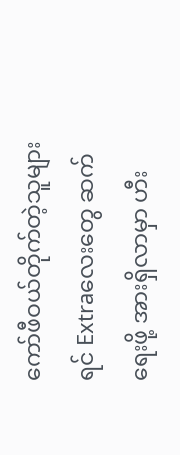ကော်ဖီဝယ်တိုက်တဲ့သူများရင် Extraလေးတွေ ဆက်ရေးဖို့ အားရှိလာမှာ ဟီး